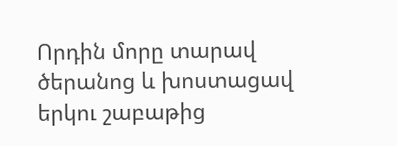Որդին մորը տարավ ծերանոց և խոստացավ երկու շաբաթից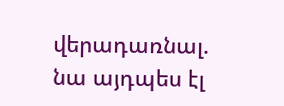վերադառնալ. նա այդպես էլ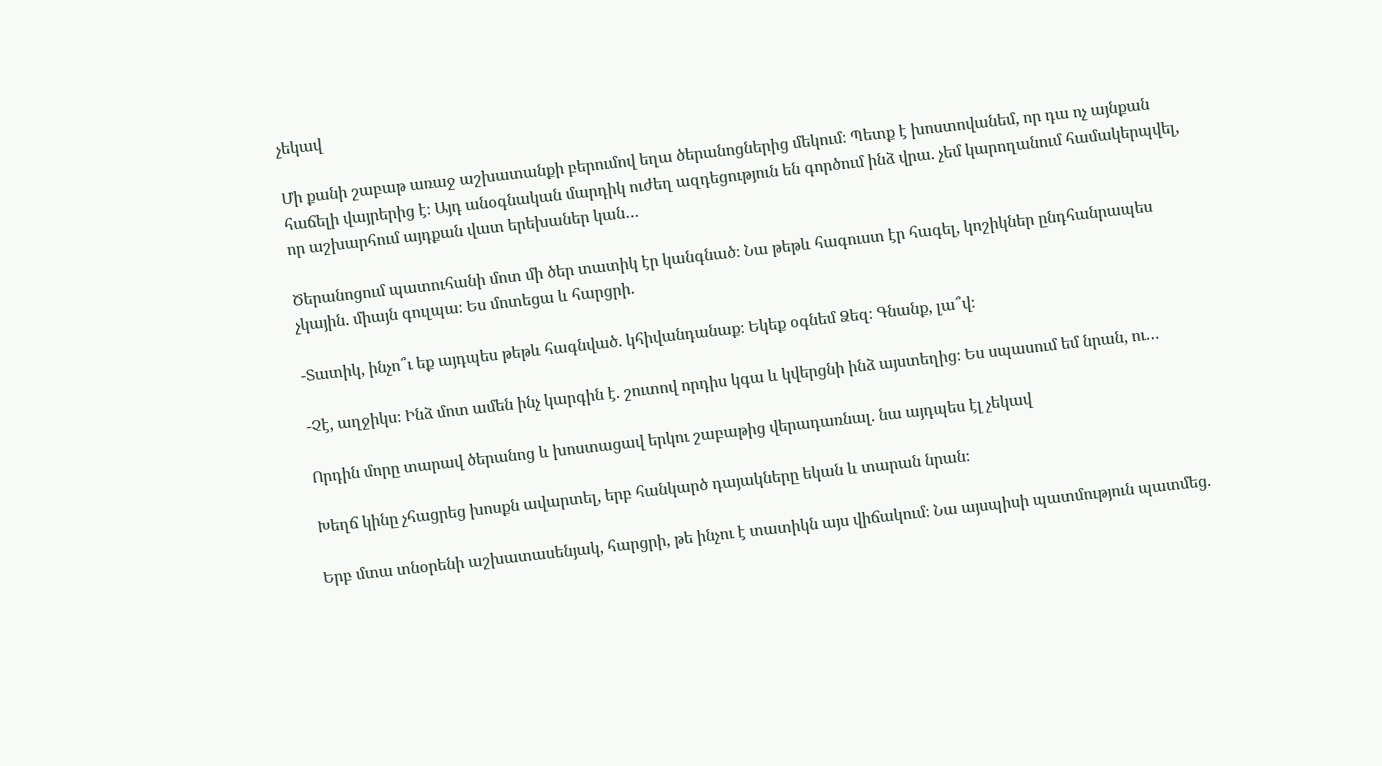չեկավ

Մի քանի շաբաթ առաջ աշխատանքի բերումով եղա ծերանոցներից մեկում։ Պետք է խոստովանեմ, որ դա ոչ այնքան հաճելի վայրերից է։ Այդ անօգնական մարդիկ ուժեղ ազդեցություն են գործում ինձ վրա. չեմ կարողանում համակերպվել, որ աշխարհում այդքան վատ երեխաներ կան…

Ծերանոցում պատուհանի մոտ մի ծեր տատիկ էր կանգնած։ Նա թեթև հագուստ էր հագել, կոշիկներ ընդհանրապես չկային. միայն գուլպա։ Ես մոտեցա և հարցրի.

-Տատիկ, ինչո՞ւ եք այդպես թեթև հագնված. կհիվանդանաք։ Եկեք օգնեմ Ձեզ։ Գնանք, լա՞վ։

-Չէ, աղջիկս։ Ինձ մոտ ամեն ինչ կարգին է. շուտով որդիս կգա և կվերցնի ինձ այստեղից։ Ես սպասում եմ նրան, ու…

Որդին մորը տարավ ծերանոց և խոստացավ երկու շաբաթից վերադառնալ. նա այդպես էլ չեկավ

Խեղճ կինը չհացրեց խոսքն ավարտել, երբ հանկարծ դայակները եկան և տարան նրան։

Երբ մտա տնօրենի աշխատասենյակ, հարցրի, թե ինչու է տատիկն այս վիճակում։ Նա այսպիսի պատմություն պատմեց.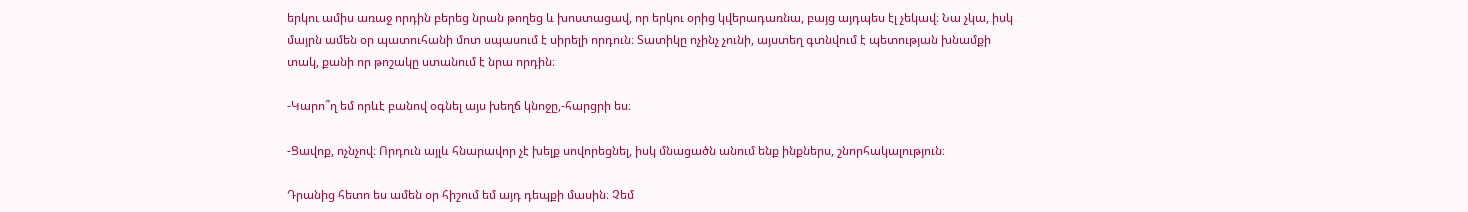երկու ամիս առաջ որդին բերեց նրան թողեց և խոստացավ, որ երկու օրից կվերադառնա, բայց այդպես էլ չեկավ։ Նա չկա, իսկ մայրն ամեն օր պատուհանի մոտ սպասում է սիրելի որդուն։ Տատիկը ոչինչ չունի, այստեղ գտնվում է պետության խնամքի տակ, քանի որ թոշակը ստանում է նրա որդին։

-Կարո՞ղ եմ որևէ բանով օգնել այս խեղճ կնոջը,-հարցրի ես։

-Ցավոք, ոչնչով։ Որդուն այլև հնարավոր չէ խելք սովորեցնել, իսկ մնացածն անում ենք ինքներս, շնորհակալություն։

Դրանից հետո ես ամեն օր հիշում եմ այդ դեպքի մասին։ Չեմ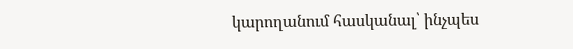կարողանում հասկանալ՝ ինչպես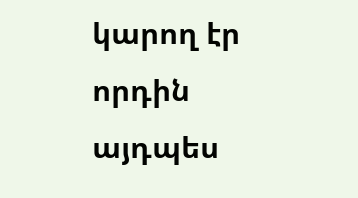կարող էր որդին այդպես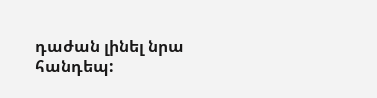դաժան լինել նրա հանդեպ: